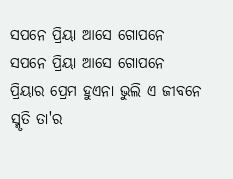ସପନେ ପ୍ରିୟା ଆସେ ଗୋପନେ
ସପନେ ପ୍ରିୟା ଆସେ ଗୋପନେ
ପ୍ରିୟାର ପ୍ରେମ ହୁଏନା ଭୁଲି ଏ ଜୀବନେ
ସ୍ମୃତି ତା'ର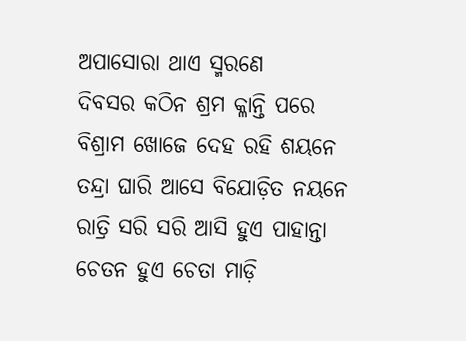ଅପାସୋରା ଥାଏ ସ୍ମରଣେ
ଦିବସର କଠିନ ଶ୍ରମ କ୍ଳାନ୍ତି ପରେ
ବିଶ୍ରାମ ଖୋଜେ ଦେହ ରହି ଶୟନେ
ତନ୍ଦ୍ରା ଘାରି ଆସେ ବିଯୋଡ଼ିତ ନୟନେ
ରାତ୍ରି ସରି ସରି ଆସି ହୁଏ ପାହାନ୍ତା
ଚେତନ ହୁଏ ଚେତା ମାଡ଼ି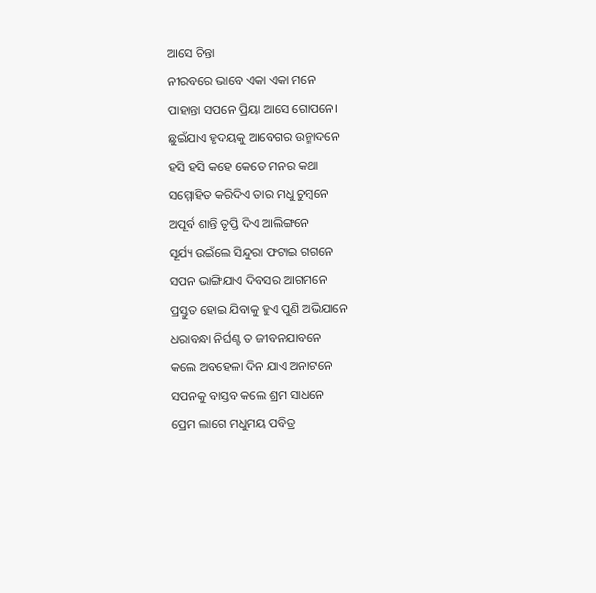ଆସେ ଚିନ୍ତା
ନୀରବରେ ଭାବେ ଏକା ଏକା ମନେ
ପାହାନ୍ତା ସପନେ ପ୍ରିୟା ଆସେ ଗୋପନେ।
ଛୁଇଁଯାଏ ହୃଦୟକୁ ଆବେଗର ଉନ୍ମାଦନେ
ହସି ହସି କହେ କେତେ ମନର କଥା
ସମ୍ମୋହିତ କରିଦିଏ ତାର ମଧୁ ଚୁମ୍ବନେ
ଅପୂର୍ବ ଶାନ୍ତି ତୃପ୍ତି ଦିଏ ଆଲିଙ୍ଗନେ
ସୂର୍ଯ୍ୟ ଉଇଁଲେ ସିନ୍ଦୁରା ଫଟାଇ ଗଗନେ
ସପନ ଭାଙ୍ଗିଯାଏ ଦିବସର ଆଗମନେ
ପ୍ରସ୍ତୁତ ହୋଇ ଯିବାକୁ ହୁଏ ପୁଣି ଅଭିଯାନେ
ଧରାବନ୍ଧା ନିର୍ଘଣ୍ଟ ତ ଜୀବନଯାବନେ
କଲେ ଅବହେଳା ଦିନ ଯାଏ ଅନାଟନେ
ସପନକୁ ବାସ୍ତବ କଲେ ଶ୍ରମ ସାଧନେ
ପ୍ରେମ ଲାଗେ ମଧୁମୟ ପବିତ୍ର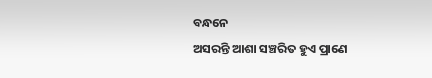ବନ୍ଧନେ
ଅସରନ୍ତି ଆଶା ସଞ୍ଚରିତ ହୁଏ ପ୍ରାଣେ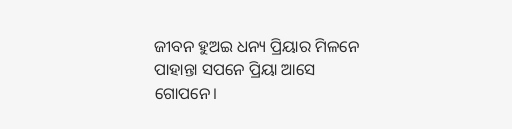ଜୀବନ ହୁଅଇ ଧନ୍ୟ ପ୍ରିୟାର ମିଳନେ
ପାହାନ୍ତା ସପନେ ପ୍ରିୟା ଆସେ ଗୋପନେ।